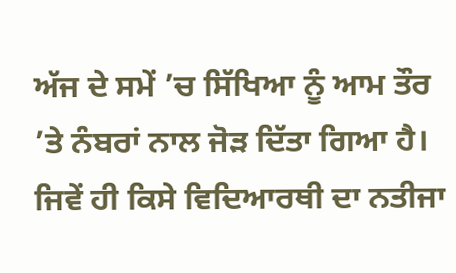ਅੱਜ ਦੇ ਸਮੇਂ ’ਚ ਸਿੱਖਿਆ ਨੂੰ ਆਮ ਤੌਰ ’ਤੇ ਨੰਬਰਾਂ ਨਾਲ ਜੋੜ ਦਿੱਤਾ ਗਿਆ ਹੈ। ਜਿਵੇਂ ਹੀ ਕਿਸੇ ਵਿਦਿਆਰਥੀ ਦਾ ਨਤੀਜਾ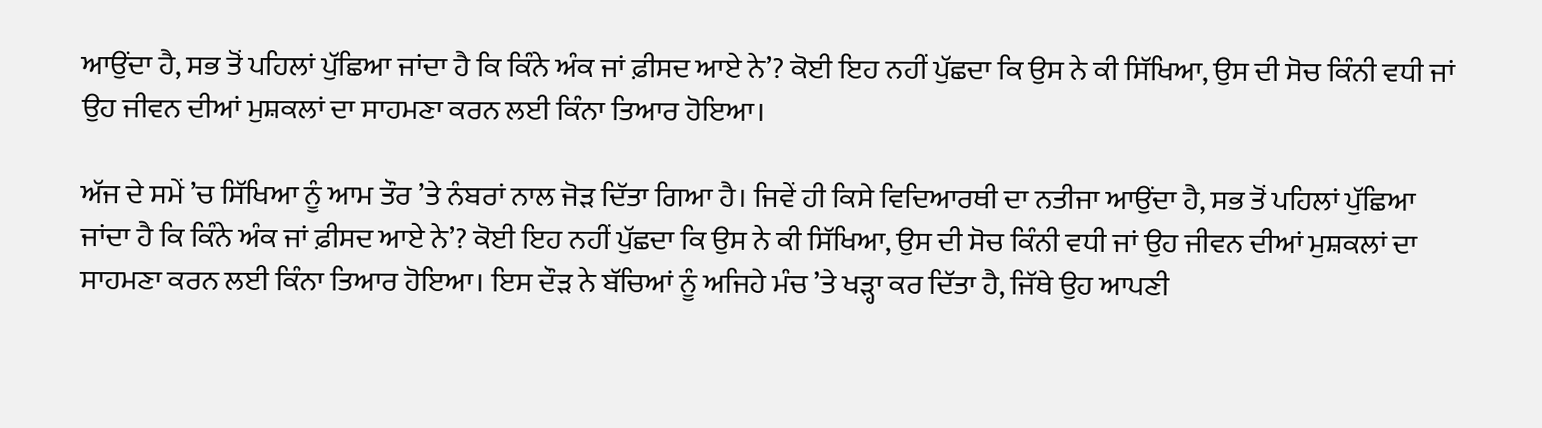ਆਉਂਦਾ ਹੈ, ਸਭ ਤੋਂ ਪਹਿਲਾਂ ਪੁੱਛਿਆ ਜਾਂਦਾ ਹੈ ਕਿ ਕਿੰਨੇ ਅੰਕ ਜਾਂ ਫ਼ੀਸਦ ਆਏ ਨੇ’? ਕੋਈ ਇਹ ਨਹੀਂ ਪੁੱਛਦਾ ਕਿ ਉਸ ਨੇ ਕੀ ਸਿੱਖਿਆ, ਉਸ ਦੀ ਸੋਚ ਕਿੰਨੀ ਵਧੀ ਜਾਂ ਉਹ ਜੀਵਨ ਦੀਆਂ ਮੁਸ਼ਕਲਾਂ ਦਾ ਸਾਹਮਣਾ ਕਰਨ ਲਈ ਕਿੰਨਾ ਤਿਆਰ ਹੋਇਆ।

ਅੱਜ ਦੇ ਸਮੇਂ ’ਚ ਸਿੱਖਿਆ ਨੂੰ ਆਮ ਤੌਰ ’ਤੇ ਨੰਬਰਾਂ ਨਾਲ ਜੋੜ ਦਿੱਤਾ ਗਿਆ ਹੈ। ਜਿਵੇਂ ਹੀ ਕਿਸੇ ਵਿਦਿਆਰਥੀ ਦਾ ਨਤੀਜਾ ਆਉਂਦਾ ਹੈ, ਸਭ ਤੋਂ ਪਹਿਲਾਂ ਪੁੱਛਿਆ ਜਾਂਦਾ ਹੈ ਕਿ ਕਿੰਨੇ ਅੰਕ ਜਾਂ ਫ਼ੀਸਦ ਆਏ ਨੇ’? ਕੋਈ ਇਹ ਨਹੀਂ ਪੁੱਛਦਾ ਕਿ ਉਸ ਨੇ ਕੀ ਸਿੱਖਿਆ, ਉਸ ਦੀ ਸੋਚ ਕਿੰਨੀ ਵਧੀ ਜਾਂ ਉਹ ਜੀਵਨ ਦੀਆਂ ਮੁਸ਼ਕਲਾਂ ਦਾ ਸਾਹਮਣਾ ਕਰਨ ਲਈ ਕਿੰਨਾ ਤਿਆਰ ਹੋਇਆ। ਇਸ ਦੌੜ ਨੇ ਬੱਚਿਆਂ ਨੂੰ ਅਜਿਹੇ ਮੰਚ ’ਤੇ ਖੜ੍ਹਾ ਕਰ ਦਿੱਤਾ ਹੈ, ਜਿੱਥੇ ਉਹ ਆਪਣੀ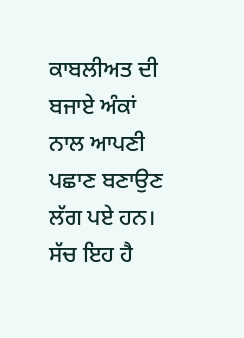ਕਾਬਲੀਅਤ ਦੀ ਬਜਾਏ ਅੰਕਾਂ ਨਾਲ ਆਪਣੀ ਪਛਾਣ ਬਣਾਉਣ ਲੱਗ ਪਏ ਹਨ। ਸੱਚ ਇਹ ਹੈ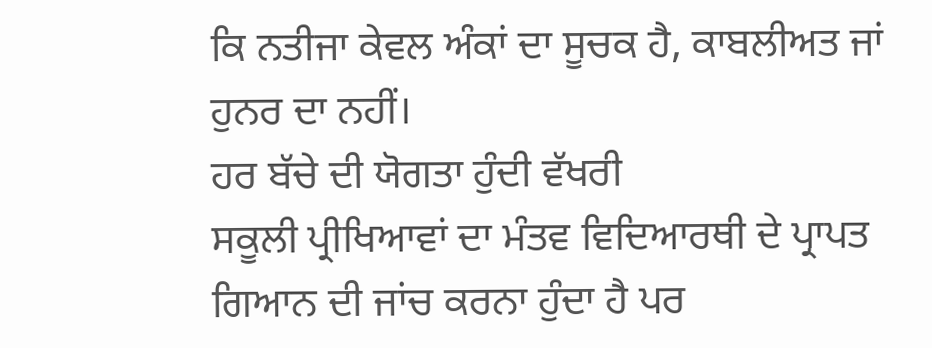ਕਿ ਨਤੀਜਾ ਕੇਵਲ ਅੰਕਾਂ ਦਾ ਸੂਚਕ ਹੈ, ਕਾਬਲੀਅਤ ਜਾਂ ਹੁਨਰ ਦਾ ਨਹੀਂ।
ਹਰ ਬੱਚੇ ਦੀ ਯੋਗਤਾ ਹੁੰਦੀ ਵੱਖਰੀ
ਸਕੂਲੀ ਪ੍ਰੀਖਿਆਵਾਂ ਦਾ ਮੰਤਵ ਵਿਦਿਆਰਥੀ ਦੇ ਪ੍ਰਾਪਤ ਗਿਆਨ ਦੀ ਜਾਂਚ ਕਰਨਾ ਹੁੰਦਾ ਹੈ ਪਰ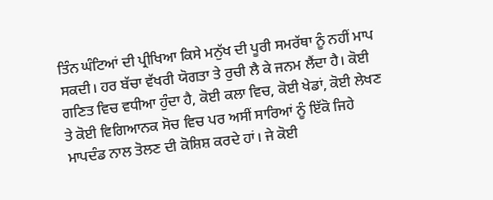ਤਿੰਨ ਘੰਟਿਆਂ ਦੀ ਪ੍ਰੀਖਿਆ ਕਿਸੇ ਮਨੁੱਖ ਦੀ ਪੂਰੀ ਸਮਰੱਥਾ ਨੂੰ ਨਹੀਂ ਮਾਪ ਸਕਦੀ। ਹਰ ਬੱਚਾ ਵੱਖਰੀ ਯੋਗਤਾ ਤੇ ਰੁਚੀ ਲੈ ਕੇ ਜਨਮ ਲੈਂਦਾ ਹੈ। ਕੋਈ ਗਣਿਤ ਵਿਚ ਵਧੀਆ ਹੁੰਦਾ ਹੈ, ਕੋਈ ਕਲਾ ਵਿਚ, ਕੋਈ ਖੇਡਾਂ, ਕੋਈ ਲੇਖਣ ਤੇ ਕੋਈ ਵਿਗਿਆਨਕ ਸੋਚ ਵਿਚ ਪਰ ਅਸੀਂ ਸਾਰਿਆਂ ਨੂੰ ਇੱਕੋ ਜਿਹੇ ਮਾਪਦੰਡ ਨਾਲ ਤੋਲਣ ਦੀ ਕੋਸ਼ਿਸ਼ ਕਰਦੇ ਹਾਂ। ਜੇ ਕੋਈ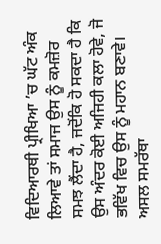ਵਿਦਿਆਰਥੀ ਪ੍ਰੀਖਿਆ ’ਚ ਘੱਟ ਅੰਕ ਲਿਆਵੇ ਤਾਂ ਸਮਾਜ ਉਸ ਨੂੰ ਕਮਜ਼ੋਰ ਸਮਝ ਲੈਂਦਾ ਹੈ, ਜਦੋਂਕਿ ਹੋ ਸਕਦਾ ਹੈ ਕਿ ਉਸ ਅੰਦਰ ਕੋਈ ਅਜਿਹੀ ਕਲਾ ਹੋਵੇ, ਜੋ ਭਵਿੱਖ ਵਿਚ ਉਸ ਨੂੰ ਮਹਾਨ ਬਣਾਵੇ।
ਅਸਲ ਸਮਰੱਥਾ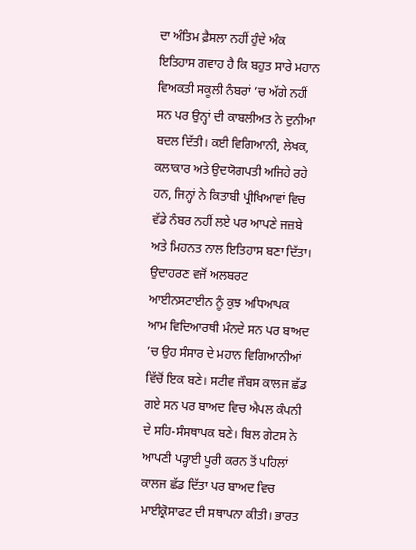ਦਾ ਅੰਤਿਮ ਫ਼ੈਸਲਾ ਨਹੀਂ ਹੁੰਦੇ ਅੰਕ
ਇਤਿਹਾਸ ਗਵਾਹ ਹੈ ਕਿ ਬਹੁਤ ਸਾਰੇ ਮਹਾਨ ਵਿਅਕਤੀ ਸਕੂਲੀ ਨੰਬਰਾਂ ’ਚ ਅੱਗੇ ਨਹੀਂ ਸਨ ਪਰ ਉਨ੍ਹਾਂ ਦੀ ਕਾਬਲੀਅਤ ਨੇ ਦੁਨੀਆ ਬਦਲ ਦਿੱਤੀ। ਕਈ ਵਿਗਿਆਨੀ, ਲੇਖਕ, ਕਲਾਕਾਰ ਅਤੇ ਉਦਯੋਗਪਤੀ ਅਜਿਹੇ ਰਹੇ ਹਨ, ਜਿਨ੍ਹਾਂ ਨੇ ਕਿਤਾਬੀ ਪ੍ਰੀਖਿਆਵਾਂ ਵਿਚ ਵੱਡੇ ਨੰਬਰ ਨਹੀਂ ਲਏ ਪਰ ਆਪਣੇ ਜਜ਼ਬੇ ਅਤੇ ਮਿਹਨਤ ਨਾਲ ਇਤਿਹਾਸ ਬਣਾ ਦਿੱਤਾ। ਉਦਾਹਰਣ ਵਜੋਂ ਅਲਬਰਟ ਆਈਨਸਟਾਈਨ ਨੂੰ ਕੁਝ ਅਧਿਆਪਕ ਆਮ ਵਿਦਿਆਰਥੀ ਮੰਨਦੇ ਸਨ ਪਰ ਬਾਅਦ ’ਚ ਉਹ ਸੰਸਾਰ ਦੇ ਮਹਾਨ ਵਿਗਿਆਨੀਆਂ ਵਿੱਚੋਂ ਇਕ ਬਣੇ। ਸਟੀਵ ਜੌਬਸ ਕਾਲਜ ਛੱਡ ਗਏ ਸਨ ਪਰ ਬਾਅਦ ਵਿਚ ਐਪਲ ਕੰਪਨੀ ਦੇ ਸਹਿ-ਸੰਸਥਾਪਕ ਬਣੇ। ਬਿਲ ਗੇਟਸ ਨੇ ਆਪਣੀ ਪੜ੍ਹਾਈ ਪੂਰੀ ਕਰਨ ਤੋਂ ਪਹਿਲਾਂ ਕਾਲਜ ਛੱਡ ਦਿੱਤਾ ਪਰ ਬਾਅਦ ਵਿਚ ਮਾਈਕ੍ਰੋਸਾਫਟ ਦੀ ਸਥਾਪਨਾ ਕੀਤੀ। ਭਾਰਤ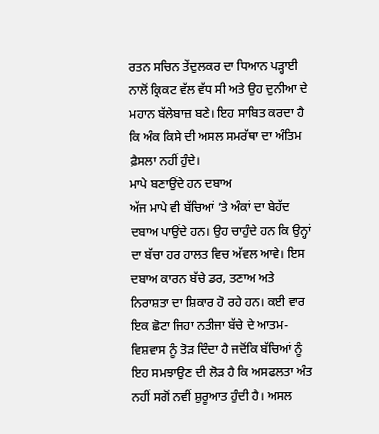ਰਤਨ ਸਚਿਨ ਤੇਂਦੁਲਕਰ ਦਾ ਧਿਆਨ ਪੜ੍ਹਾਈ ਨਾਲੋਂ ਕ੍ਰਿਕਟ ਵੱਲ ਵੱਧ ਸੀ ਅਤੇ ਉਹ ਦੁਨੀਆ ਦੇ ਮਹਾਨ ਬੱਲੇਬਾਜ਼ ਬਣੇ। ਇਹ ਸਾਬਿਤ ਕਰਦਾ ਹੈ ਕਿ ਅੰਕ ਕਿਸੇ ਦੀ ਅਸਲ ਸਮਰੱਥਾ ਦਾ ਅੰਤਿਮ ਫ਼ੈਸਲਾ ਨਹੀਂ ਹੁੰਦੇ।
ਮਾਪੇ ਬਣਾਉਂਦੇ ਹਨ ਦਬਾਅ
ਅੱਜ ਮਾਪੇ ਵੀ ਬੱਚਿਆਂ ’ਤੇ ਅੰਕਾਂ ਦਾ ਬੇਹੱਦ ਦਬਾਅ ਪਾਉਂਦੇ ਹਨ। ਉਹ ਚਾਹੁੰਦੇ ਹਨ ਕਿ ਉਨ੍ਹਾਂ ਦਾ ਬੱਚਾ ਹਰ ਹਾਲਤ ਵਿਚ ਅੱਵਲ ਆਵੇ। ਇਸ ਦਬਾਅ ਕਾਰਨ ਬੱਚੇ ਡਰ, ਤਣਾਅ ਅਤੇ ਨਿਰਾਸ਼ਤਾ ਦਾ ਸ਼ਿਕਾਰ ਹੋ ਰਹੇ ਹਨ। ਕਈ ਵਾਰ ਇਕ ਛੋਟਾ ਜਿਹਾ ਨਤੀਜਾ ਬੱਚੇ ਦੇ ਆਤਮ-ਵਿਸ਼ਵਾਸ ਨੂੰ ਤੋੜ ਦਿੰਦਾ ਹੈ ਜਦੋਂਕਿ ਬੱਚਿਆਂ ਨੂੰ ਇਹ ਸਮਝਾਉਣ ਦੀ ਲੋੜ ਹੈ ਕਿ ਅਸਫਲਤਾ ਅੰਤ ਨਹੀਂ ਸਗੋਂ ਨਵੀਂ ਸ਼ੁਰੂਆਤ ਹੁੰਦੀ ਹੈ। ਅਸਲ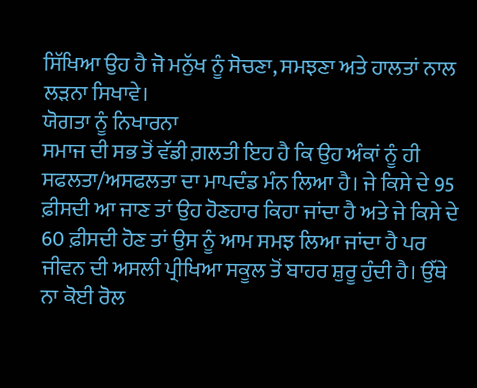ਸਿੱਖਿਆ ਉਹ ਹੈ ਜੋ ਮਨੁੱਖ ਨੂੰ ਸੋਚਣਾ, ਸਮਝਣਾ ਅਤੇ ਹਾਲਤਾਂ ਨਾਲ ਲੜਨਾ ਸਿਖਾਵੇ।
ਯੋਗਤਾ ਨੂੰ ਨਿਖਾਰਨਾ
ਸਮਾਜ ਦੀ ਸਭ ਤੋਂ ਵੱਡੀ ਗ਼ਲਤੀ ਇਹ ਹੈ ਕਿ ਉਹ ਅੰਕਾਂ ਨੂੰ ਹੀ ਸਫਲਤਾ/ਅਸਫਲਤਾ ਦਾ ਮਾਪਦੰਡ ਮੰਨ ਲਿਆ ਹੈ। ਜੇ ਕਿਸੇ ਦੇ 95 ਫ਼ੀਸਦੀ ਆ ਜਾਣ ਤਾਂ ਉਹ ਹੋਣਹਾਰ ਕਿਹਾ ਜਾਂਦਾ ਹੈ ਅਤੇ ਜੇ ਕਿਸੇ ਦੇ 60 ਫ਼ੀਸਦੀ ਹੋਣ ਤਾਂ ਉਸ ਨੂੰ ਆਮ ਸਮਝ ਲਿਆ ਜਾਂਦਾ ਹੈ ਪਰ ਜੀਵਨ ਦੀ ਅਸਲੀ ਪ੍ਰੀਖਿਆ ਸਕੂਲ ਤੋਂ ਬਾਹਰ ਸ਼ੁਰੂ ਹੁੰਦੀ ਹੈ। ਉੱਥੇ ਨਾ ਕੋਈ ਰੋਲ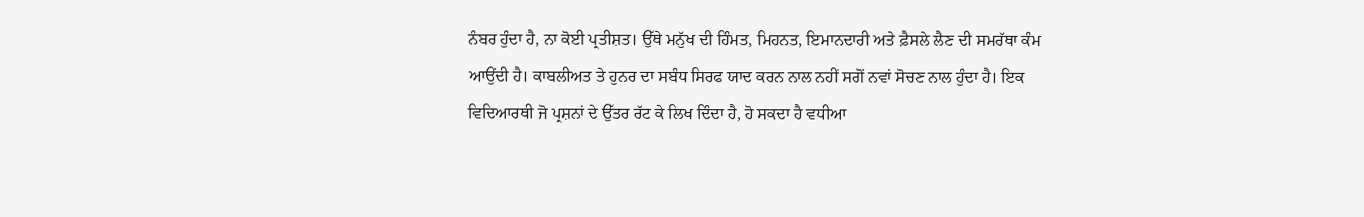ਨੰਬਰ ਹੁੰਦਾ ਹੈ, ਨਾ ਕੋਈ ਪ੍ਰਤੀਸ਼ਤ। ਉੱਥੇ ਮਨੁੱਖ ਦੀ ਹਿੰਮਤ, ਮਿਹਨਤ, ਇਮਾਨਦਾਰੀ ਅਤੇ ਫ਼ੈਸਲੇ ਲੈਣ ਦੀ ਸਮਰੱਥਾ ਕੰਮ ਆਉਂਦੀ ਹੈ। ਕਾਬਲੀਅਤ ਤੇ ਹੁਨਰ ਦਾ ਸਬੰਧ ਸਿਰਫ ਯਾਦ ਕਰਨ ਨਾਲ ਨਹੀਂ ਸਗੋਂ ਨਵਾਂ ਸੋਚਣ ਨਾਲ ਹੁੰਦਾ ਹੈ। ਇਕ ਵਿਦਿਆਰਥੀ ਜੋ ਪ੍ਰਸ਼ਨਾਂ ਦੇ ਉੱਤਰ ਰੱਟ ਕੇ ਲਿਖ ਦਿੰਦਾ ਹੈ, ਹੋ ਸਕਦਾ ਹੈ ਵਧੀਆ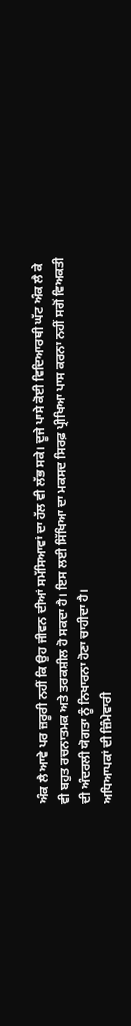ਅੰਕ ਲੈ ਆਵੇ ਪਰ ਜ਼ਰੂਰੀ ਨਹੀਂ ਕਿ ਉਹ ਜੀਵਨ ਦੀਆਂ ਸਮੱਸਿਆਵਾਂ ਦਾ ਹੱਲ ਵੀ ਲੱਭ ਸਕੇ। ਦੂਜੇ ਪਾਸੇ ਕੋਈ ਵਿਦਿਆਰਥੀ ਘੱਟ ਅੰਕ ਲੈ ਕੇ ਵੀ ਬਹੁਤ ਰਚਨਾਤਮਕ ਅਤੇ ਤਰਕਸ਼ੀਲ ਹੋ ਸਕਦਾ ਹੈ। ਇਸ ਲਈ ਸਿੱਖਿਆ ਦਾ ਮਕਸਦ ਸਿਰਫ਼ ਪ੍ਰੀਖਿਆ ਪਾਸ ਕਰਨਾ ਨਹੀਂ ਸਗੋਂ ਵਿਅਕਤੀ ਦੀ ਅੰਦਰਲੀ ਯੋਗਤਾ ਨੂੰ ਨਿਖਾਰਨਾ ਹੋਣਾ ਚਾਹੀਦਾ ਹੈ।
ਅਧਿਆਪਕਾਂ ਦੀ ਜ਼ਿੰਮੇਵਾਰੀ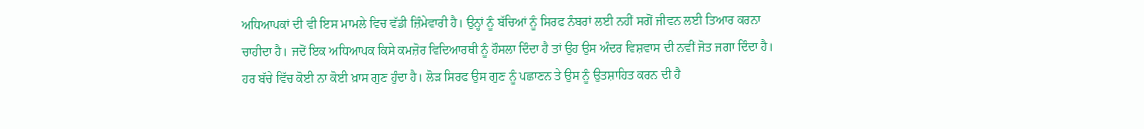ਅਧਿਆਪਕਾਂ ਦੀ ਵੀ ਇਸ ਮਾਮਲੇ ਵਿਚ ਵੱਡੀ ਜ਼ਿੰਮੇਵਾਰੀ ਹੈ। ਉਨ੍ਹਾਂ ਨੂੰ ਬੱਚਿਆਂ ਨੂੰ ਸਿਰਫ ਨੰਬਰਾਂ ਲਈ ਨਹੀਂ ਸਗੋਂ ਜੀਵਨ ਲਈ ਤਿਆਰ ਕਰਨਾ ਚਾਹੀਦਾ ਹੈ। ਜਦੋਂ ਇਕ ਅਧਿਆਪਕ ਕਿਸੇ ਕਮਜ਼ੋਰ ਵਿਦਿਆਰਥੀ ਨੂੰ ਹੌਸਲਾ ਦਿੰਦਾ ਹੈ ਤਾਂ ਉਹ ਉਸ ਅੰਦਰ ਵਿਸ਼ਵਾਸ ਦੀ ਨਵੀਂ ਜੋਤ ਜਗਾ ਦਿੰਦਾ ਹੈ। ਹਰ ਬੱਚੇ ਵਿੱਚ ਕੋਈ ਨਾ ਕੋਈ ਖ਼ਾਸ ਗੁਣ ਹੁੰਦਾ ਹੈ। ਲੋੜ ਸਿਰਫ ਉਸ ਗੁਣ ਨੂੰ ਪਛਾਣਨ ਤੇ ਉਸ ਨੂੰ ਉਤਸ਼ਾਹਿਤ ਕਰਨ ਦੀ ਹੈ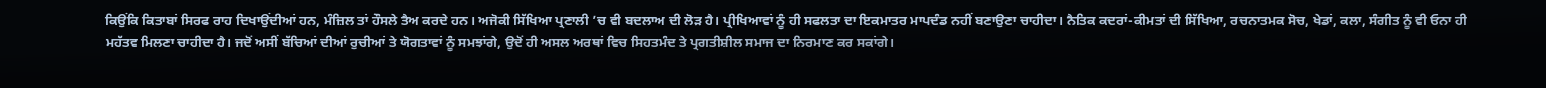ਕਿਉਂਕਿ ਕਿਤਾਬਾਂ ਸਿਰਫ ਰਾਹ ਦਿਖਾਉਂਦੀਆਂ ਹਨ, ਮੰਜ਼ਿਲ ਤਾਂ ਹੌਸਲੇ ਤੈਅ ਕਰਦੇ ਹਨ। ਅਜੋਕੀ ਸਿੱਖਿਆ ਪ੍ਰਣਾਲੀ ’ਚ ਵੀ ਬਦਲਾਅ ਦੀ ਲੋੜ ਹੈ। ਪ੍ਰੀਖਿਆਵਾਂ ਨੂੰ ਹੀ ਸਫਲਤਾ ਦਾ ਇਕਮਾਤਰ ਮਾਪਦੰਡ ਨਹੀਂ ਬਣਾਉਣਾ ਚਾਹੀਦਾ। ਨੈਤਿਕ ਕਦਰਾਂ-ਕੀਮਤਾਂ ਦੀ ਸਿੱਖਿਆ, ਰਚਨਾਤਮਕ ਸੋਚ, ਖੇਡਾਂ, ਕਲਾ, ਸੰਗੀਤ ਨੂੰ ਵੀ ਓਨਾ ਹੀ ਮਹੱਤਵ ਮਿਲਣਾ ਚਾਹੀਦਾ ਹੈ। ਜਦੋਂ ਅਸੀਂ ਬੱਚਿਆਂ ਦੀਆਂ ਰੁਚੀਆਂ ਤੇ ਯੋਗਤਾਵਾਂ ਨੂੰ ਸਮਝਾਂਗੇ, ਉਦੋਂ ਹੀ ਅਸਲ ਅਰਥਾਂ ਵਿਚ ਸਿਹਤਮੰਦ ਤੇ ਪ੍ਰਗਤੀਸ਼ੀਲ ਸਮਾਜ ਦਾ ਨਿਰਮਾਣ ਕਰ ਸਕਾਂਗੇ।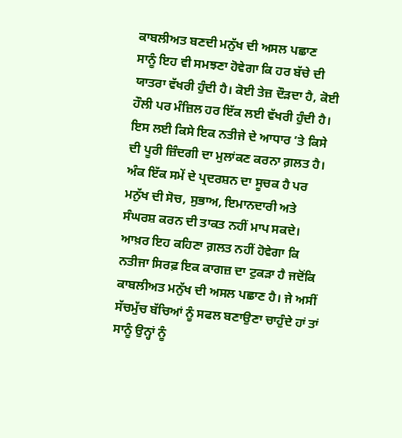ਕਾਬਲੀਅਤ ਬਣਦੀ ਮਨੁੱਖ ਦੀ ਅਸਲ ਪਛਾਣ
ਸਾਨੂੰ ਇਹ ਵੀ ਸਮਝਣਾ ਹੋਵੇਗਾ ਕਿ ਹਰ ਬੱਚੇ ਦੀ ਯਾਤਰਾ ਵੱਖਰੀ ਹੁੰਦੀ ਹੈ। ਕੋਈ ਤੇਜ਼ ਦੌੜਦਾ ਹੈ, ਕੋਈ ਹੌਲੀ ਪਰ ਮੰਜ਼ਿਲ ਹਰ ਇੱਕ ਲਈ ਵੱਖਰੀ ਹੁੰਦੀ ਹੈ। ਇਸ ਲਈ ਕਿਸੇ ਇਕ ਨਤੀਜੇ ਦੇ ਆਧਾਰ ’ਤੇ ਕਿਸੇ ਦੀ ਪੂਰੀ ਜ਼ਿੰਦਗੀ ਦਾ ਮੁਲਾਂਕਣ ਕਰਨਾ ਗ਼ਲਤ ਹੈ। ਅੰਕ ਇੱਕ ਸਮੇਂ ਦੇ ਪ੍ਰਦਰਸ਼ਨ ਦਾ ਸੂਚਕ ਹੈ ਪਰ ਮਨੁੱਖ ਦੀ ਸੋਚ, ਸੁਭਾਅ, ਇਮਾਨਦਾਰੀ ਅਤੇ ਸੰਘਰਸ਼ ਕਰਨ ਦੀ ਤਾਕਤ ਨਹੀਂ ਮਾਪ ਸਕਦੇ। ਆਖ਼ਰ ਇਹ ਕਹਿਣਾ ਗ਼ਲਤ ਨਹੀਂ ਹੋਵੇਗਾ ਕਿ ਨਤੀਜਾ ਸਿਰਫ਼ ਇਕ ਕਾਗਜ਼ ਦਾ ਟੁਕੜਾ ਹੈ ਜਦੋਂਕਿ ਕਾਬਲੀਅਤ ਮਨੁੱਖ ਦੀ ਅਸਲ ਪਛਾਣ ਹੈ। ਜੇ ਅਸੀਂ ਸੱਚਮੁੱਚ ਬੱਚਿਆਂ ਨੂੰ ਸਫਲ ਬਣਾਉਣਾ ਚਾਹੁੰਦੇ ਹਾਂ ਤਾਂ ਸਾਨੂੰ ਉਨ੍ਹਾਂ ਨੂੰ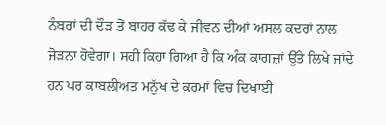ਨੰਬਰਾਂ ਦੀ ਦੌੜ ਤੋਂ ਬਾਹਰ ਕੱਢ ਕੇ ਜੀਵਨ ਦੀਆਂ ਅਸਲ ਕਦਰਾਂ ਨਾਲ ਜੋੜਨਾ ਹੋਵੇਗਾ। ਸਹੀ ਕਿਹਾ ਗਿਆ ਹੈ ਕਿ ਅੰਕ ਕਾਗਜ਼ਾਂ ਉੱਤੇ ਲਿਖੇ ਜਾਂਦੇ ਹਨ ਪਰ ਕਾਬਲੀਅਤ ਮਨੁੱਖ ਦੇ ਕਰਮਾਂ ਵਿਚ ਦਿਖਾਈ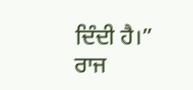ਦਿੰਦੀ ਹੈ।”
ਰਾਜ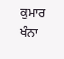ਕੁਮਾਰ ਖੰਨਾ